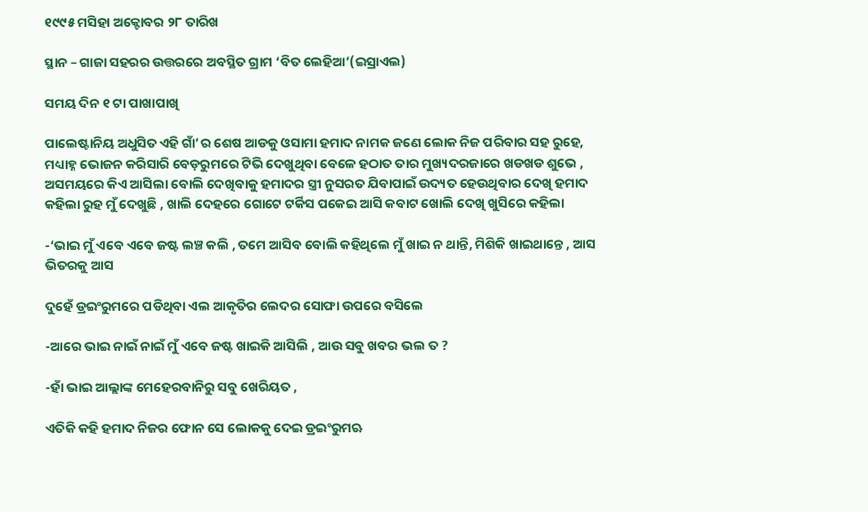୧୯୯୫ ମସିହା ଅକ୍ଟୋବର ୨୮ ତାରିଖ

ସ୍ଥାନ – ଗାଜା ସହରର ଉତ୍ତରରେ ଅବସ୍ଥିତ ଗ୍ରାମ ‘ବିତ ଲେହିଆ’(ଇସ୍ରାଏଲ)

ସମୟ ଦିନ ୧ ଟା ପାଖାପାଖି

ପାଲେଷ୍ଟାନିୟ ଅଧୁସିତ ଏହି ଗାଁ’ର ଶେଷ ଆଡକୁ ଓସାମା ହମାଦ ନାମକ ଜଣେ ଲୋକ ନିଜ ପରିବାର ସହ ରୁହେ,  ମଧ୍ୟାହ୍ନ ଭୋଜନ କରିସାରି ବେଡ଼ରୁମରେ ଟିଭି ଦେଖୁଥିବା ବେଳେ ହଠାତ ତାର ମୁଖ୍ୟଦରଜାରେ ଖଡଖଡ ଶୁଭେ , ଅସମୟରେ କିଏ ଆସିଲା ବୋଲି ଦେଖିବାକୁ ହମାଦର ସ୍ତ୍ରୀ ନୁସରତ ଯିବାପାଇଁ ଉଦ୍ୟତ ହେଉଥିବାର ଦେଖି ହମାଦ କହିଲା ରୁହ ମୁଁ ଦେଖୁଛି , ଖାଲି ଦେହରେ ଗୋଟେ ଟର୍କିସ ପକେଇ ଆସି କବାଟ ଖୋଲି ଦେଖି ଖୁସିରେ କହିଲା

-‘ଭାଇ ମୁଁ ଏବେ ଏବେ ଜଷ୍ଟ ଲଞ୍ଚ କଲି , ତମେ ଆସିବ ବୋଲି କହିଥିଲେ ମୁଁ ଖାଇ ନ ଥାନ୍ତି, ମିଶିକି ଖାଇଥାନ୍ତେ , ଆସ ଭିତରକୁ ଆସ

ଦୁହେଁ ଡ୍ରଇଂରୁମରେ ପଡିଥିବା ଏଲ ଆକୃତିର ଲେଦର ସୋଫା ଉପରେ ବସିଲେ

-ଆରେ ଭାଇ ନାଇଁ ନାଇଁ ମୁଁ ଏବେ ଜଷ୍ଟ ଖାଇକି ଆସିଲି , ଆଉ ସବୁ ଖବର ଭଲ ତ ?

-ହାଁ ଭାଇ ଆଲ୍ଲାଙ୍କ ମେହେରବାନିରୁ ସବୁ ଖେରିୟତ ,

ଏତିକି କହି ହମାଦ ନିଜର ଫୋନ ସେ ଲୋକକୁ ଦେଇ ଡ୍ରଇଂରୁମଋ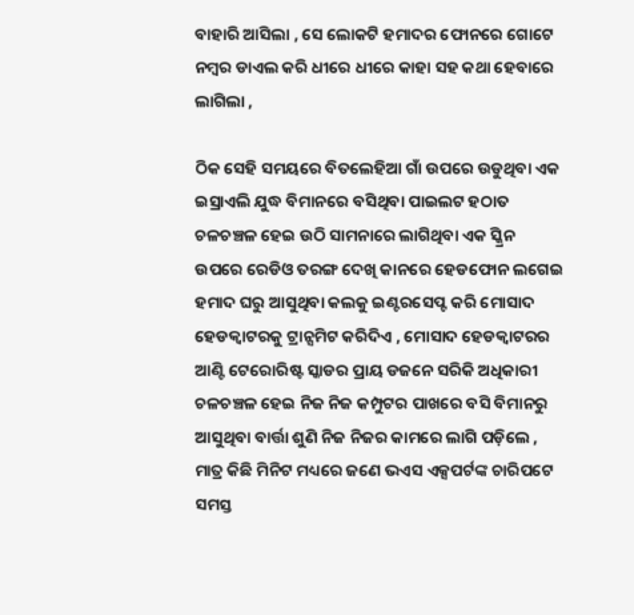ବାହାରି ଆସିଲା , ସେ ଲୋକଟି ହମାଦର ଫୋନରେ ଗୋଟେ ନମ୍ବର ଡାଏଲ କରି ଧୀରେ ଧୀରେ କାହା ସହ କଥା ହେବାରେ ଲାଗିଲା ,

ଠିକ ସେହି ସମୟରେ ବିତଲେହିଆ ଗାଁ ଉପରେ ଉଡୁଥିବା ଏକ ଇସ୍ରାଏଲି ଯୁଦ୍ଧ ବିମାନରେ ବସିଥିବା ପାଇଲଟ ହଠାତ ଚଳଚଞ୍ଚଳ ହେଇ ଉଠି ସାମନାରେ ଲାଗିଥିବା ଏକ ସ୍କ୍ରିନ ଉପରେ ରେଡିଓ ତରଙ୍ଗ ଦେଖି କାନରେ ହେଡଫୋନ ଲଗେଇ ହମାଦ ଘରୁ ଆସୁଥିବା କଲକୁ ଇଣ୍ଟରସେପ୍ଟ କରି ମୋସାଦ ହେଡକ୍ଵାଟରକୁ ଟ୍ରାନ୍ସମିଟ କରିଦିଏ , ମୋସାଦ ହେଡକ୍ଵାଟରର ଆଣ୍ଟି ଟେରୋରିଷ୍ଟ ସ୍କାଡର ପ୍ରାୟ ଡଜନେ ସରିକି ଅଧିକାରୀ ଚଳଚଞ୍ଚଳ ହେଇ ନିଜ ନିଜ କମ୍ପୁଟର ପାଖରେ ବସି ବିମାନରୁ ଆସୁଥିବା ବାର୍ତ୍ତା ଶୁଣି ନିଜ ନିଜର କାମରେ ଲାଗି ପଡ଼ିଲେ , ମାତ୍ର କିଛି ମିନିଟ ମଧ୍ୟରେ ଜଣେ ଭଏସ ଏକ୍ସପର୍ଟଙ୍କ ଚାରିପଟେ ସମସ୍ତ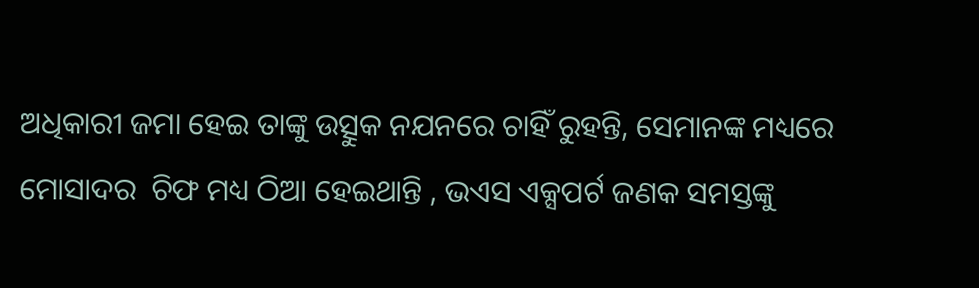ଅଧିକାରୀ ଜମା ହେଇ ତାଙ୍କୁ ଉତ୍ସୁକ ନଯନରେ ଚାହିଁ ରୁହନ୍ତି, ସେମାନଙ୍କ ମଧ୍ୟରେ ମୋସାଦର  ଚିଫ ମଧ୍ୟ ଠିଆ ହେଇଥାନ୍ତି , ଭଏସ ଏକ୍ସପର୍ଟ ଜଣକ ସମସ୍ତଙ୍କୁ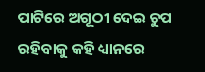ପାଟିରେ ଅଗୂଠୀ ଦେଇ ଚୁପ ରହିବାକୁ କହି ଧ୍ୟାନରେ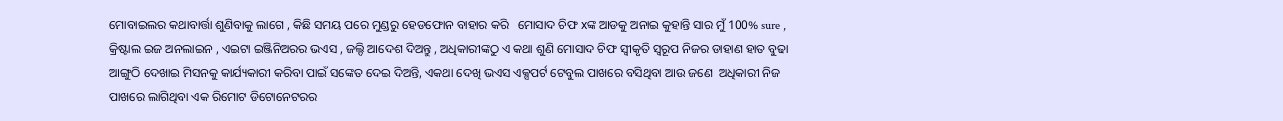ମୋବାଇଲର କଥାବାର୍ତ୍ତା ଶୁଣିବାକୁ ଲାଗେ , କିଛି ସମୟ ପରେ ମୁଣ୍ଡରୁ ହେଡଫୋନ ବାହାର କରି   ମୋସାଦ ଚିଫ xଙ୍କ ଆଡକୁ ଅନାଇ କୁହାନ୍ତି ସାର ମୁଁ 100% sure , କ୍ରିଷ୍ଟାଲ ଇଜ ଅନଲାଇନ , ଏଇଟା ଇଞ୍ଜିନିଅରର ଭଏସ , ଜଲ୍ଦି ଆଦେଶ ଦିଅନ୍ତୁ , ଅଧିକାରୀଙ୍କଠୁ ଏ କଥା ଶୁଣି ମୋସାଦ ଚିଫ ସ୍ବୀକୃତି ସ୍ୱରୂପ ନିଜର ଡାହାଣ ହାତ ବୁଢା ଆଙ୍ଗୁଠି ଦେଖାଇ ମିସନକୁ କାର୍ଯ୍ୟକାରୀ କରିବା ପାଇଁ ସଙ୍କେତ ଦେଇ ଦିଅନ୍ତି, ଏକଥା ଦେଖି ଭଏସ ଏକ୍ସପର୍ଟ ଟେବୁଲ ପାଖରେ ବସିଥିବା ଆଉ ଜଣେ  ଅଧିକାରୀ ନିଜ ପାଖରେ ଲାଗିଥିବା ଏକ ରିମୋଟ ଡିଟୋନେଟରର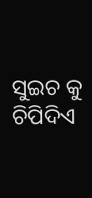ସୁଇଚ କୁ ଚିପିଦିଏ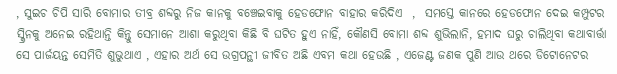, ସୁଇଚ ଚିପି ସାରି ବୋମାର ତୀବ୍ର ଶବ୍ଦରୁ ନିଜ କାନକୁ ବଞ୍ଚେଇବାକୁ ହେଡଫୋନ ବାହାର କରିଦିଏ  ,  ସମସ୍ତେ କାନରେ ହେଡଫୋନ ଦେଇ କମ୍ପୁଟର ସ୍କ୍ରିନକୁ ଅନେଇ ରହିଥାନ୍ତି କିନ୍ତୁ ସେମାନେ ଆଶା କରୁଥିବା କିଛି ବି ଘଟିତ ହୁଏ ନାହିଁ, କୌଣସି ବୋମା ଶବ୍ଦ ଶୁଭିଲାନି, ହମାଦ ଘରୁ ଚାଲିଥିବା କଥାବାର୍ତ୍ତା ସେ ପାର୍ଜୟନ୍ତ ସେମିତି ଶୁଭୁଥାଏ , ଏହାର ଅର୍ଥ ସେ ଉଗ୍ରପନ୍ଥୀ ଜୀବିତ ଅଛି ଏବମ କଥା ହେଉଛି , ଏଜେଣ୍ଟ ଜଣକ ପୁଣି ଆଉ ଥରେ ଡିଟୋନେଟର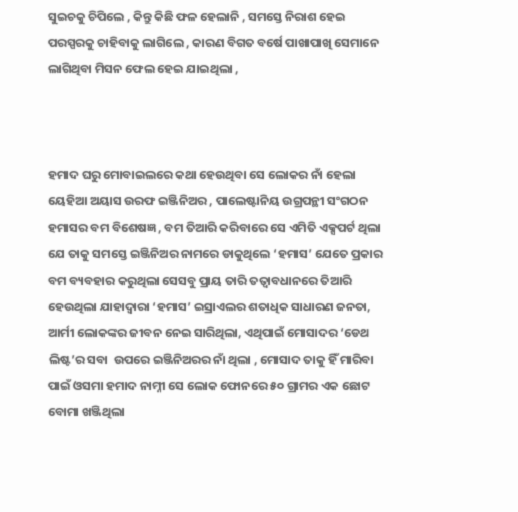ସୁଇଚକୁ ଚିପିଲେ , କିନ୍ତୁ କିଛି ଫଳ ହେଲାନି , ସମସ୍ତେ ନିରାଶ ହେଇ ପରସ୍ପରକୁ ଚାହିବାକୁ ଲାଗିଲେ , କାରଣ ବିଗତ ବର୍ଷେ ପାଖାପାଖି ସେମାନେ ଲାଗିଥିବା ମିସନ ଫେଲ ହେଇ ଯାଇଥିଲା ,



ହମାଦ ଘରୁ ମୋବାଇଲରେ କଥା ହେଉଥିବା ସେ ଲୋକର ନାଁ ହେଲା ୟେହିଆ ଅୟାସ ଉରଫ ଇଞ୍ଜିନିଅର , ପାଲେଷ୍ଟାନିୟ ଉଗ୍ରପନ୍ଥୀ ସଂଗଠନ ହମାସର ବମ ବିଶେଷଜ୍ଞ , ବମ ତିଆରି କରିବାରେ ସେ ଏମିତି ଏକ୍ସପର୍ଟ ଥିଲା ଯେ ତାକୁ ସମସ୍ତେ ଇଞ୍ଜିନିଅର ନାମରେ ଡାକୁଥିଲେ ‘ହମାସ’ ଯେତେ ପ୍ରକାର ବମ ବ୍ୟବହାର କରୁଥିଲା ସେସବୁ ପ୍ରାୟ ତାରି ତତ୍ୱାବଧାନରେ ତିଆରି ହେଉଥିଲା ଯାହାଦ୍ଵାରା ‘ହମାସ’ ଇସ୍ରାଏଲର ଶତାଧିକ ସାଧାରଣ ଜନତା, ଆର୍ମୀ ଲୋକଙ୍କର ଜୀବନ ନେଇ ସାରିଥିଲା, ଏଥିପାଇଁ ମୋସାଦର ‘ଡେଥ ଲିଷ୍ଟ’ର ସବା  ଉପରେ ଇଞ୍ଜିନିଅରର ନାଁ ଥିଲା , ମୋସାଦ ତାକୁ ହିଁ ମାରିବା ପାଇଁ ଓସମା ହମାଦ ନାମ୍ନୀ ସେ ଲୋକ ଫୋନରେ ୫୦ ଗ୍ରାମର ଏକ ଛୋଟ ବୋମା ଖଞ୍ଜିଥିଲା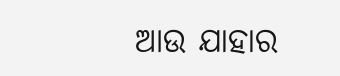ଆଉ ଯାହାର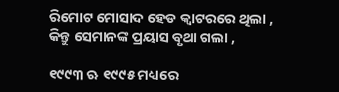ରିମୋଟ ମୋସାଦ ହେଡ କ୍ଵାଟରରେ ଥିଲା , କିନ୍ତୁ ସେମାନଙ୍କ ପ୍ରୟାସ ବୃଥା ଗଲା ,

୧୯୯୩ ଋ ୧୯୯୫ ମଧ୍ୟରେ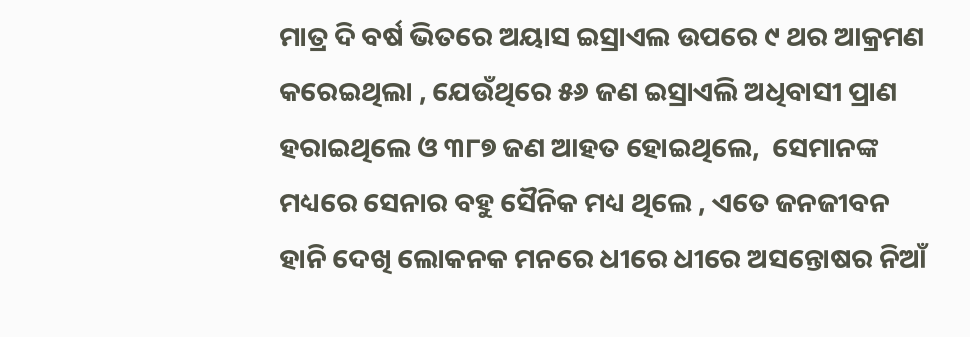ମାତ୍ର ଦି ବର୍ଷ ଭିତରେ ଅୟାସ ଇସ୍ରାଏଲ ଉପରେ ୯ ଥର ଆକ୍ରମଣ କରେଇଥିଲା , ଯେଉଁଥିରେ ୫୬ ଜଣ ଇସ୍ରାଏଲି ଅଧିବାସୀ ପ୍ରାଣ ହରାଇଥିଲେ ଓ ୩୮୭ ଜଣ ଆହତ ହୋଇଥିଲେ,  ସେମାନଙ୍କ ମଧ୍ୟରେ ସେନାର ବହୁ ସୈନିକ ମଧ୍ୟ ଥିଲେ , ଏତେ ଜନଜୀବନ ହାନି ଦେଖି ଲୋକନକ ମନରେ ଧୀରେ ଧୀରେ ଅସନ୍ତୋଷର ନିଆଁ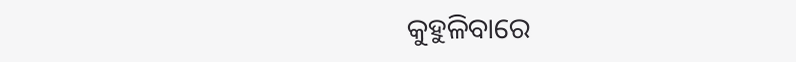କୁହୁଳିବାରେ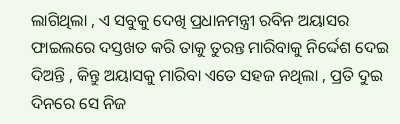ଲାଗିଥିଲା , ଏ ସବୁକୁ ଦେଖି ପ୍ରଧାନମନ୍ତ୍ରୀ ରବିନ ଅୟାସର ଫାଇଲରେ ଦସ୍ତଖତ କରି ତାକୁ ତୁରନ୍ତ ମାରିବାକୁ ନିର୍ଦ୍ଦେଶ ଦେଇ ଦିଅନ୍ତି , କିନ୍ତୁ ଅୟାସକୁ ମାରିବା ଏତେ ସହଜ ନଥିଲା , ପ୍ରତି ଦୁଇ ଦିନରେ ସେ ନିଜ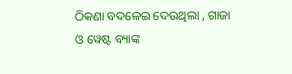ଠିକଣା ବଦଳେଇ ଦେଉଥିଲା , ଗାଜା ଓ ୱେଷ୍ଟ ବ୍ୟାଙ୍କ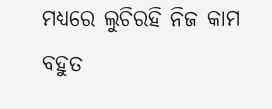ମଧ୍ୟରେ ଲୁଚିରହି ନିଜ କାମ ବହୁତ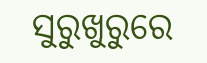ସୁରୁଖୁରୁରେ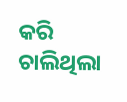କରି ଚାଲିଥିଲା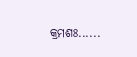କ୍ରମଶଃ......